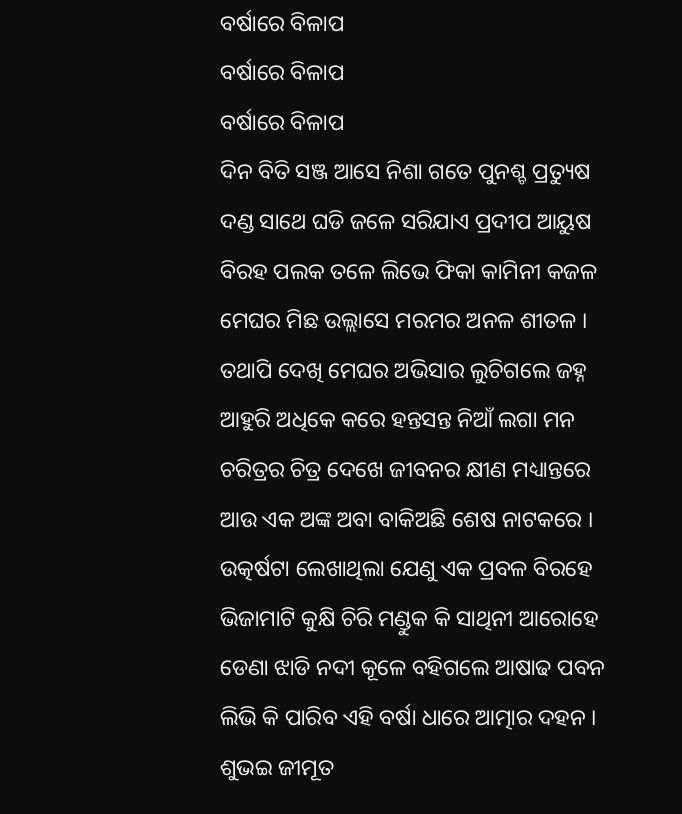ବର୍ଷାରେ ବିଳାପ
ବର୍ଷାରେ ବିଳାପ
ବର୍ଷାରେ ବିଳାପ
ଦିନ ବିତି ସଞ୍ଜ ଆସେ ନିଶା ଗତେ ପୁନଶ୍ଚ ପ୍ରତ୍ୟୁଷ
ଦଣ୍ଡ ସାଥେ ଘଡି ଜଳେ ସରିଯାଏ ପ୍ରଦୀପ ଆୟୁଷ
ବିରହ ପଲକ ତଳେ ଲିଭେ ଫିକା କାମିନୀ କଜଳ
ମେଘର ମିଛ ଉଲ୍ଲାସେ ମରମର ଅନଳ ଶୀତଳ ।
ତଥାପି ଦେଖି ମେଘର ଅଭିସାର ଲୁଚିଗଲେ ଜହ୍ନ
ଆହୁରି ଅଧିକେ କରେ ହନ୍ତସନ୍ତ ନିଆଁ ଲଗା ମନ
ଚରିତ୍ରର ଚିତ୍ର ଦେଖେ ଜୀବନର କ୍ଷୀଣ ମଧ୍ୟାନ୍ତରେ
ଆଉ ଏକ ଅଙ୍କ ଅବା ବାକିଅଛି ଶେଷ ନାଟକରେ ।
ଉତ୍କର୍ଷଟା ଲେଖାଥିଲା ଯେଣୁ ଏକ ପ୍ରବଳ ବିରହେ
ଭିଜାମାଟି କୁକ୍ଷି ଚିରି ମଣ୍ଡୁକ କି ସାଥିନୀ ଆରୋହେ
ଡେଣା ଝାଡି ନଦୀ କୂଳେ ବହିଗଲେ ଆଷାଢ ପବନ
ଲିଭି କି ପାରିବ ଏହି ବର୍ଷା ଧାରେ ଆତ୍ମାର ଦହନ ।
ଶୁଭଇ ଜୀମୂତ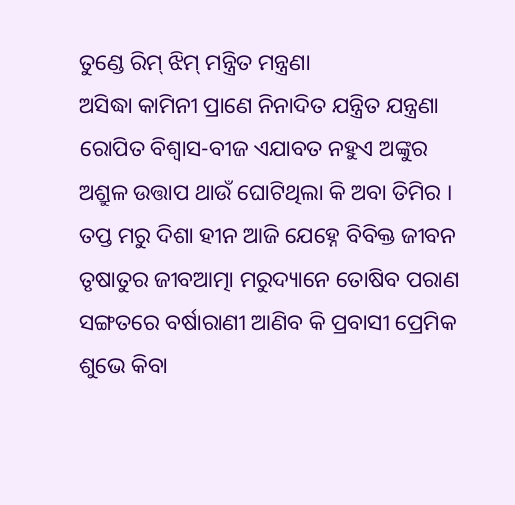ତୁଣ୍ଡେ ରିମ୍ ଝିମ୍ ମନ୍ତ୍ରିତ ମନ୍ତ୍ରଣା
ଅସିଦ୍ଧା କାମିନୀ ପ୍ରାଣେ ନିନାଦିତ ଯନ୍ତ୍ରିତ ଯନ୍ତ୍ରଣା
ରୋପିତ ବିଶ୍ୱାସ-ବୀଜ ଏଯାବତ ନହୁଏ ଅଙ୍କୁର
ଅଶ୍ରୁଳ ଉତ୍ତାପ ଥାଉଁ ଘୋଟିଥିଲା କି ଅବା ତିମିର ।
ତପ୍ତ ମରୁ ଦିଶା ହୀନ ଆଜି ଯେହ୍ନେ ବିବିକ୍ତ ଜୀବନ
ତୃଷାତୁର ଜୀବଆତ୍ମା ମରୁଦ୍ୟାନେ ତୋଷିବ ପରାଣ
ସଙ୍ଗତରେ ବର୍ଷାରାଣୀ ଆଣିବ କି ପ୍ରବାସୀ ପ୍ରେମିକ
ଶୁଭେ କିବା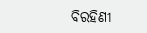ବିରହିଣୀ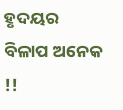ହୃଦୟର ବିଳାପ ଅନେକ !!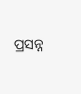ପ୍ରସନ୍ନ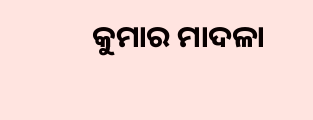କୁମାର ମାଦଳା